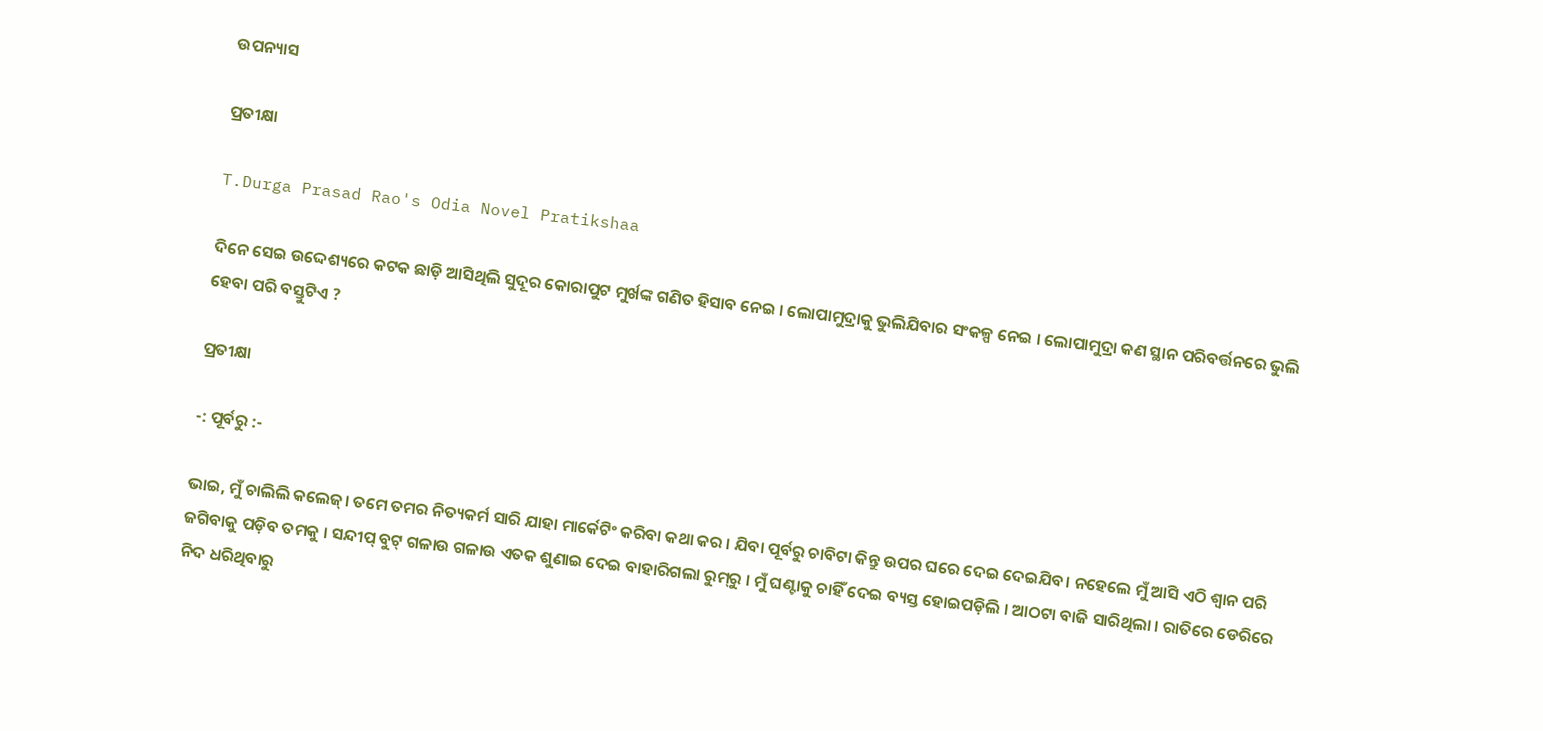ଉପନ୍ୟାସ

ପ୍ରତୀକ୍ଷା

T.Durga Prasad Rao's Odia Novel Pratikshaa

ଦିନେ ସେଇ ଉଦ୍ଦେଶ୍ୟରେ କଟକ ଛାଡ଼ି ଆସିଥିଲି ସୁଦୂର କୋରାପୁଟ ମୁର୍ଖଙ୍କ ଗଣିତ ହିସାବ ନେଇ । ଲୋପାମୁଦ୍ରାକୁ ଭୁଲିଯିବାର ସଂକଳ୍ପ ନେଇ । ଲୋପାମୁଦ୍ରା କଣ ସ୍ଥାନ ପରିବର୍ତ୍ତନରେ ଭୁଲି ହେବା ପରି ବସ୍ତୁଟିଏ ?

ପ୍ରତୀକ୍ଷା

-: ପୂର୍ବରୁ :-

ଭାଇ, ମୁଁ ଚାଲିଲି କଲେଜ୍। ତମେ ତମର ନିତ୍ୟକର୍ମ ସାରି ଯାହା ମାର୍କେଟିଂ କରିବା କଥା କର । ଯିବା ପୂର୍ବରୁ ଚାବିଟା କିନ୍ତୁ ଉପର ଘରେ ଦେଇ ଦେଇଯିବ। ନହେଲେ ମୁଁ ଆସି ଏଠି ଶ୍ୱାନ ପରି ଜଗିବାକୁ ପଡ଼ିବ ତମକୁ । ସନ୍ଦୀପ୍ ବୁଟ୍ ଗଳାଉ ଗଳାଉ ଏତକ ଶୁଣାଇ ଦେଇ ବାହାରିଗଲା ରୁମ୍‌ରୁ । ମୁଁ ଘଣ୍ଟାକୁ ଚାହିଁ ଦେଇ ବ୍ୟସ୍ତ ହୋଇପଡ଼ିଲି । ଆଠଟା ବାଜି ସାରିଥିଲା । ରାତିରେ ଡେରିରେ ନିଦ ଧରିଥିବାରୁ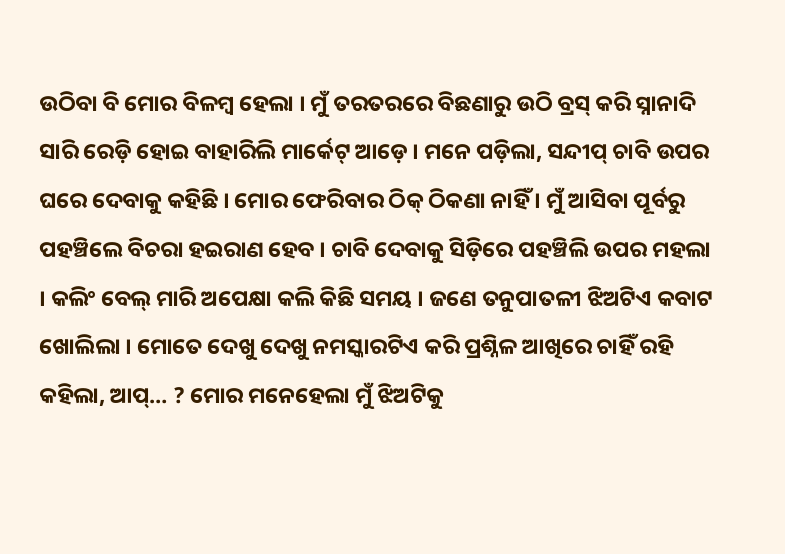ଉଠିବା ବି ମୋର ବିଳମ୍ବ ହେଲା । ମୁଁ ତରତରରେ ବିଛଣାରୁ ଉଠି ବ୍ରସ୍ କରି ସ୍ନାନାଦି ସାରି ରେଡ଼ି ହୋଇ ବାହାରିଲି ମାର୍କେଟ୍ ଆଡ଼େ । ମନେ ପଡ଼ିଲା, ସନ୍ଦୀପ୍ ଚାବି ଉପର ଘରେ ଦେବାକୁ କହିଛି । ମୋର ଫେରିବାର ଠିକ୍ ଠିକଣା ନାହିଁ । ମୁଁ ଆସିବା ପୂର୍ବରୁ ପହଞ୍ଚିଲେ ବିଚରା ହଇରାଣ ହେବ । ଚାବି ଦେବାକୁ ସିଡ଼ିରେ ପହଞ୍ଚିଲି ଉପର ମହଲା । କଲିଂ ବେଲ୍ ମାରି ଅପେକ୍ଷା କଲି କିଛି ସମୟ । ଜଣେ ତନୁପାତଳୀ ଝିଅଟିଏ କବାଟ ଖୋଲିଲା । ମୋତେ ଦେଖୁ ଦେଖୁ ନମସ୍କାରଟିଏ କରି ପ୍ରଶ୍ନିଳ ଆଖିରେ ଚାହିଁ ରହି କହିଲା, ଆପ୍… ? ମୋର ମନେହେଲା ମୁଁ ଝିଅଟିକୁ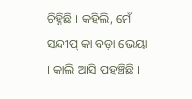ଚିହ୍ନିଛି । କହିଲି, ମେଁ ସନ୍ଦୀପ୍ କା ବଡ଼ା ଭେୟା । କାଲି ଆସି ପହଞ୍ଚିଛି ।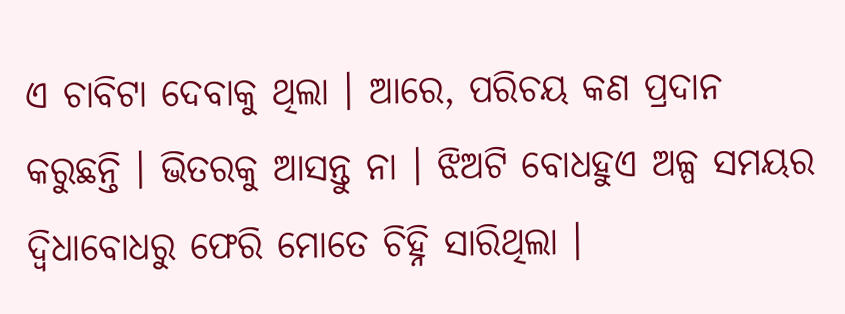ଏ ଚାବିଟା ଦେବାକୁ ଥିଲା । ଆରେ, ପରିଚୟ କଣ ପ୍ରଦାନ କରୁଛନ୍ତି । ଭିତରକୁ ଆସନ୍ତୁ ନା । ଝିଅଟି ବୋଧହୁଏ ଅଳ୍ପ ସମୟର ଦ୍ୱିଧାବୋଧରୁ ଫେରି ମୋତେ ଚିହ୍ନି ସାରିଥିଲା ।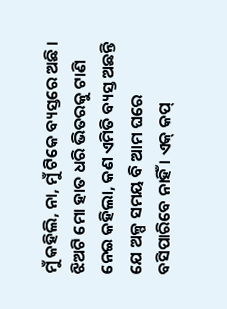ମୁଁ କହିଲି, ନା, ମୁଁ ଟିକେ ବ୍ୟସ୍ତରେ ଅଛି । ଝିଅଟି ମୋ ହାତ ଧରି ଭିତରକୁ ଟାଣି ନେଇ କହିଲା, କଣ ଏମିତି ବ୍ୟସ୍ତ ଅଛନ୍ତି ଯେ ଅଳ୍ପ ସମୟ ବି ଆମ ଘରେ ବସିପାରିବେ ନାହିଁ । ଏକ୍ କପ୍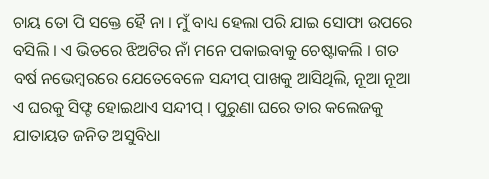ଚାୟ ତୋ ପି ସକ୍ତେ ହୈ ନା । ମୁଁ ବାଧ୍ୟ ହେଲା ପରି ଯାଇ ସୋଫା ଉପରେ ବସିଲି । ଏ ଭିତରେ ଝିଅଟିର ନାଁ ମନେ ପକାଇବାକୁ ଚେଷ୍ଟାକଲି । ଗତ ବର୍ଷ ନଭେମ୍ବରରେ ଯେତେବେଳେ ସନ୍ଦୀପ୍ ପାଖକୁ ଆସିଥିଲି, ନୂଆ ନୂଆ ଏ ଘରକୁ ସିଫ୍ଟ ହୋଇଥାଏ ସନ୍ଦୀପ୍ । ପୁରୁଣା ଘରେ ତାର କଲେଜକୁ ଯାତାୟତ ଜନିତ ଅସୁବିଧା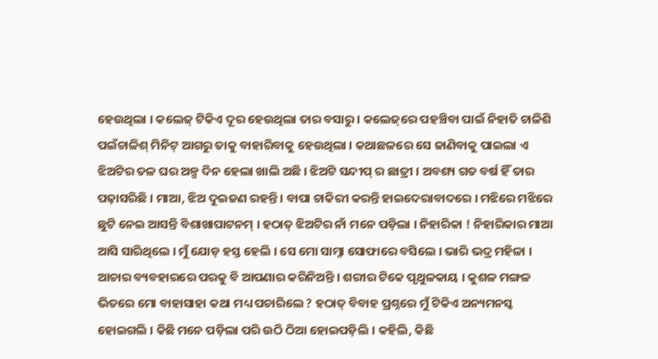ହେଉଥିଲା । କଲେଜ୍ ଟିକିଏ ଦୂର ହେଉଥିଲା ତାର ବସାରୁ । କଲେଜ୍‌ରେ ପହଞ୍ଚିବା ପାଇଁ ନିହାତି ଚାଳିଶି ପଇଁଚାଳିଶ୍ ମିନିଟ୍ ଆଗରୁ ତାକୁ ବାହାରିବାକୁ ହେଉଥିଲା । କଥାଛଳରେ ସେ ଜାଣିବାକୁ ପାଇଲା ଏ ଝିଅଟିର ତଳ ଘର ଅଳ୍ପ ଦିନ ହେଲା ଖାଲି ଅଛି । ଝିଅଟି ସନ୍ଦୀପ୍ ର ଛାତ୍ରୀ । ଅବଶ୍ୟ ଗତ ବର୍ଷ ହିଁ ତାର ପଢ଼ାସରିଛି । ମାଆ, ଝିଅ ଦୁଇଜଣ ରହନ୍ତି । ବାପା ଚାକିରୀ କରନ୍ତି ହାଇଦେରାବାଦରେ । ମଝିରେ ମଝିରେ ଛୁଟି ନେଇ ଆସନ୍ତି ବିଶାଖାପାଟନମ୍ । ହଠାତ୍ ଝିଅଟିର ନାଁ ମନେ ପଡ଼ିଲା । ନିହାରିକା ! ନିହାରିକାର ମାଆ ଆସି ସାରିଥିଲେ । ମୁଁ ଯୋଡ଼ ହସ୍ତ ହେଲି । ସେ ମୋ ସାମ୍ନା ସୋଫାରେ ବସିଲେ । ଭାରି ଭଦ୍ର ମହିଳା । ଆଚାର ବ୍ୟବହାରରେ ପରକୁ ବି ଆପଣାର କରିନିଅନ୍ତି । ଶରୀର ଟିକେ ପୃଥୁଳକାୟ । କୁଶଳ ମଙ୍ଗଳ ଭିତରେ ମୋ ବାହାସାହା କଥା ମଧ୍ୟ ପଚାରିଲେ ? ହଠାତ୍ ବିବାହ ପ୍ରଶ୍ନରେ ମୁଁ ଟିକିଏ ଅନ୍ୟମନସ୍କ ହୋଇଗଲି । କିଛି ମନେ ପଡ଼ିଲା ପରି ଉଠି ଠିଆ ହୋଇପଡ଼ିଲି । କହିଲି, କିଛି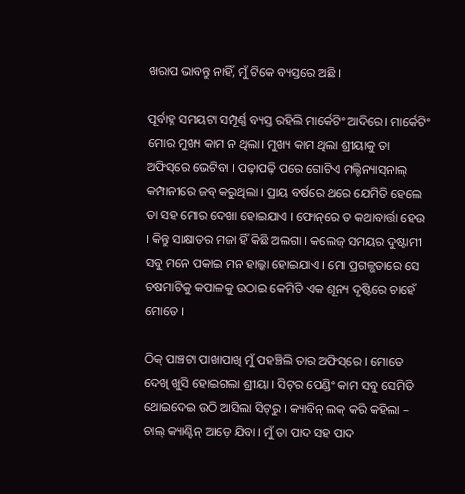ଖରାପ ଭାବନ୍ତୁ ନାହିଁ, ମୁଁ ଟିକେ ବ୍ୟସ୍ତରେ ଅଛି ।

ପୂର୍ବାହ୍ନ ସମୟଟା ସମ୍ପୂର୍ଣ୍ଣ ବ୍ୟସ୍ତ ରହିଲି ମାର୍କେଟିଂ ଆଦିରେ। ମାର୍କେଟିଂ ମୋର ମୁଖ୍ୟ କାମ ନ ଥିଲା। ମୁଖ୍ୟ କାମ ଥିଲା ଶ୍ରୀୟାକୁ ତା ଅଫିସ୍‌ରେ ଭେଟିବା । ପଢ଼ାପଢ଼ି ପରେ ଗୋଟିଏ ମଲ୍ଟିନ୍ୟାସ୍‌ନାଲ୍ କମ୍ପାନୀରେ ଜବ୍ କରୁଥିଲା । ପ୍ରାୟ ବର୍ଷରେ ଥରେ ଯେମିତି ହେଲେ ତା ସହ ମୋର ଦେଖା ହୋଇଯାଏ । ଫୋନ୍‌ରେ ତ କଥାବାର୍ତ୍ତା ହେଉ । କିନ୍ତୁ ସାକ୍ଷାତର ମଜା ହିଁ କିଛି ଅଲଗା । କଲେଜ୍ ସମୟର ଦୁଷ୍ଟାମୀ ସବୁ ମନେ ପକାଇ ମନ ହାଲ୍କା ହୋଇଯାଏ । ମୋ ପ୍ରଗଳ୍ଭତାରେ ସେ ଚଷମାଟିକୁ କପାଳକୁ ଉଠାଇ କେମିତି ଏକ ଶୂନ୍ୟ ଦୃଷ୍ଟିରେ ଚାହେଁ ମୋତେ ।

ଠିକ୍ ପାଞ୍ଚଟା ପାଖାପାଖି ମୁଁ ପହଞ୍ଚିଲି ତାର ଅଫିସ୍‌ରେ । ମୋତେ ଦେଖି ଖୁସି ହୋଇଗଲା ଶ୍ରୀୟା । ସିଟ୍‌ର ପେଣ୍ଡିଂ କାମ ସବୁ ସେମିତି ଥୋଇଦେଇ ଉଠି ଆସିଲା ସିଟ୍‌ରୁ । କ୍ୟାବିନ୍ ଲକ୍ କରି କହିଲା – ଚାଲ୍‌ କ୍ୟାଣ୍ଟିନ୍ ଆଡ଼େ ଯିବା । ମୁଁ ତା ପାଦ ସହ ପାଦ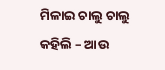ମିଳାଇ ଚାଲୁ ଚାଲୁ କହିଲି – ଆଉ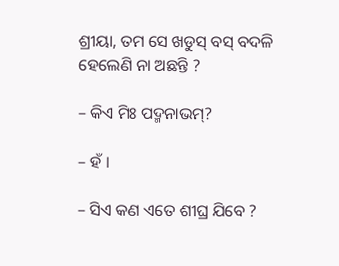ଶ୍ରୀୟା, ତମ ସେ ଖଡୁସ୍ ବସ୍ ବଦଳି ହେଲେଣି ନା ଅଛନ୍ତି ?

– କିଏ ମିଃ ପଦ୍ମନାଭମ୍?

– ହଁ ।

– ସିଏ କଣ ଏତେ ଶୀଘ୍ର ଯିବେ ?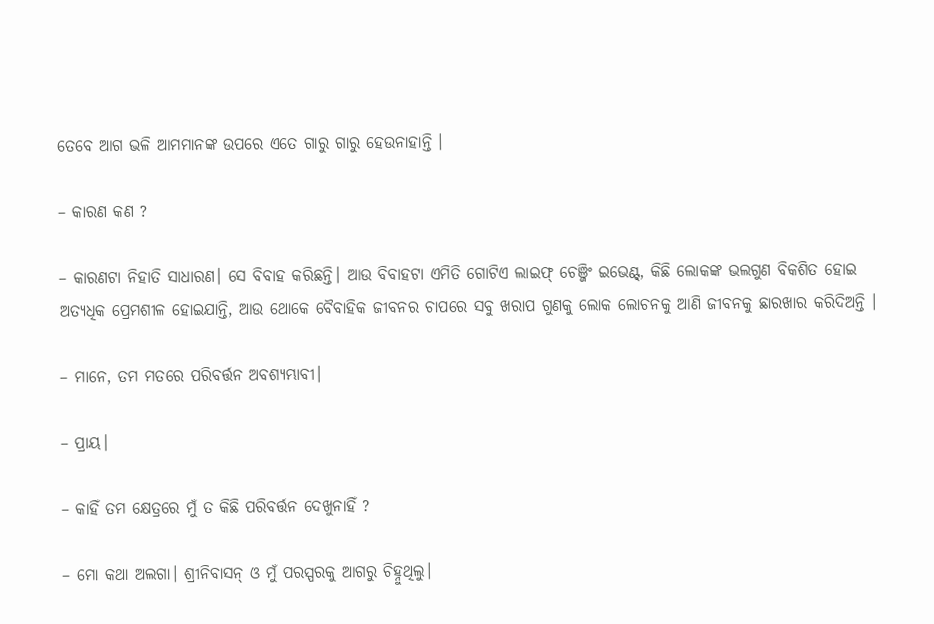ତେବେ ଆଗ ଭଳି ଆମମାନଙ୍କ ଉପରେ ଏତେ ଗାରୁ ଗାରୁ ହେଉନାହାନ୍ତି ।

– କାରଣ କଣ ?

– କାରଣଟା ନିହାତି ସାଧାରଣ। ସେ ବିବାହ କରିଛନ୍ତି। ଆଉ ବିବାହଟା ଏମିତି ଗୋଟିଏ ଲାଇଫ୍ ଚେଞ୍ଜିଂ ଇଭେଣ୍ଟ୍, କିଛି ଲୋକଙ୍କ ଭଲଗୁଣ ବିକଶିତ ହୋଇ ଅତ୍ୟଧିକ ପ୍ରେମଶୀଳ ହୋଇଯାନ୍ତି, ଆଉ ଥୋକେ ବୈବାହିକ ଜୀବନର ଚାପରେ ସବୁ ଖରାପ ଗୁଣକୁ ଲୋକ ଲୋଚନକୁ ଆଣି ଜୀବନକୁ ଛାରଖାର କରିଦିଅନ୍ତି ।

– ମାନେ, ତମ ମତରେ ପରିବର୍ତ୍ତନ ଅବଶ୍ୟମ୍ଭାବୀ।

– ପ୍ରାୟ।

– କାହିଁ ତମ କ୍ଷେତ୍ରରେ ମୁଁ ତ କିଛି ପରିବର୍ତ୍ତନ ଦେଖୁନାହିଁ ?

– ମୋ କଥା ଅଲଗା। ଶ୍ରୀନିବାସନ୍ ଓ ମୁଁ ପରସ୍ପରକୁ ଆଗରୁ ଚିହ୍ନୁଥିଲୁ।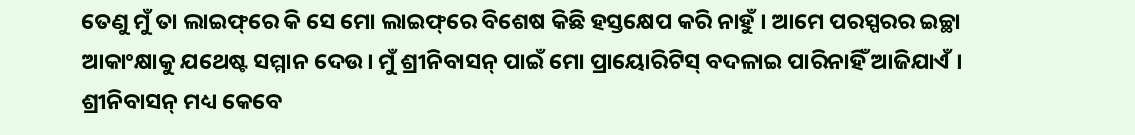ତେଣୁ ମୁଁ ତା ଲାଇଫ୍‌ରେ କି ସେ ମୋ ଲାଇଫ୍‌ରେ ବିଶେଷ କିଛି ହସ୍ତକ୍ଷେପ କରି ନାହୁଁ । ଆମେ ପରସ୍ପରର ଇଚ୍ଛା ଆକାଂକ୍ଷାକୁ ଯଥେଷ୍ଟ ସମ୍ମାନ ଦେଉ। ମୁଁ ଶ୍ରୀନିବାସନ୍ ପାଇଁ ମୋ ପ୍ରାୟୋରିଟିସ୍ ବଦଳାଇ ପାରିନାହିଁ ଆଜିଯାଏଁ । ଶ୍ରୀନିବାସନ୍ ମଧ୍ୟ କେବେ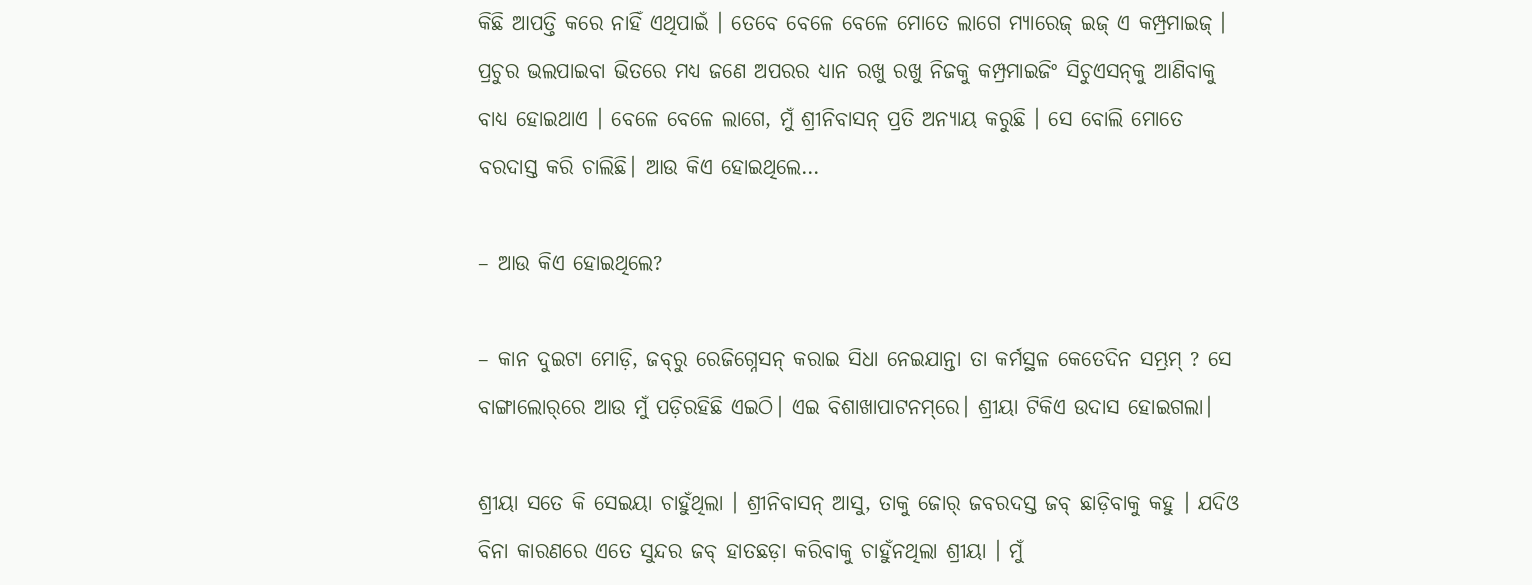କିଛି ଆପତ୍ତି କରେ ନାହିଁ ଏଥିପାଇଁ । ତେବେ ବେଳେ ବେଳେ ମୋତେ ଲାଗେ ମ୍ୟାରେଜ୍ ଇଜ୍ ଏ କମ୍ପ୍ରମାଇଜ୍ । ପ୍ରଚୁର ଭଲପାଇବା ଭିତରେ ମଧ୍ୟ ଜଣେ ଅପରର ଧ୍ୟାନ ରଖୁ ରଖୁ ନିଜକୁ କମ୍ପ୍ରମାଇଜିଂ ସିଚୁଏସନ୍‌କୁ ଆଣିବାକୁ ବାଧ୍ୟ ହୋଇଥାଏ । ବେଳେ ବେଳେ ଲାଗେ, ମୁଁ ଶ୍ରୀନିବାସନ୍ ପ୍ରତି ଅନ୍ୟାୟ କରୁଛି । ସେ ବୋଲି ମୋତେ ବରଦାସ୍ତ କରି ଚାଲିଛି। ଆଉ କିଏ ହୋଇଥିଲେ…

– ଆଉ କିଏ ହୋଇଥିଲେ?

– କାନ ଦୁଇଟା ମୋଡ଼ି, ଜବ୍‌ରୁ ରେଜିଗ୍ନେସନ୍ କରାଇ ସିଧା ନେଇଯାନ୍ତା ତା କର୍ମସ୍ଥଳ କେତେଦିନ ସମ୍ଭ୍ରମ୍ ? ସେ ବାଙ୍ଗାଲୋର୍‌ରେ ଆଉ ମୁଁ ପଡ଼ିରହିଛି ଏଇଠି। ଏଇ ବିଶାଖାପାଟନମ୍‌ରେ। ଶ୍ରୀୟା ଟିକିଏ ଉଦାସ ହୋଇଗଲା।

ଶ୍ରୀୟା ସତେ କି ସେଇୟା ଚାହୁଁଥିଲା । ଶ୍ରୀନିବାସନ୍ ଆସୁ, ତାକୁ ଜୋର୍ ଜବରଦସ୍ତ ଜବ୍ ଛାଡ଼ିବାକୁ କହୁ । ଯଦିଓ ବିନା କାରଣରେ ଏତେ ସୁନ୍ଦର ଜବ୍ ହାତଛଡ଼ା କରିବାକୁ ଚାହୁଁନଥିଲା ଶ୍ରୀୟା । ମୁଁ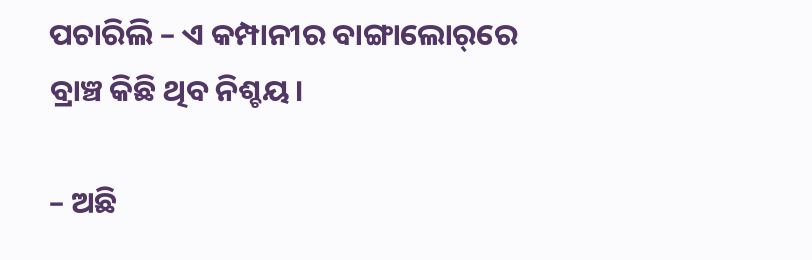ପଚାରିଲି – ଏ କମ୍ପାନୀର ବାଙ୍ଗାଲୋର୍‌ରେ ବ୍ରାଞ୍ଚ କିଛି ଥିବ ନିଶ୍ଚୟ।

– ଅଛି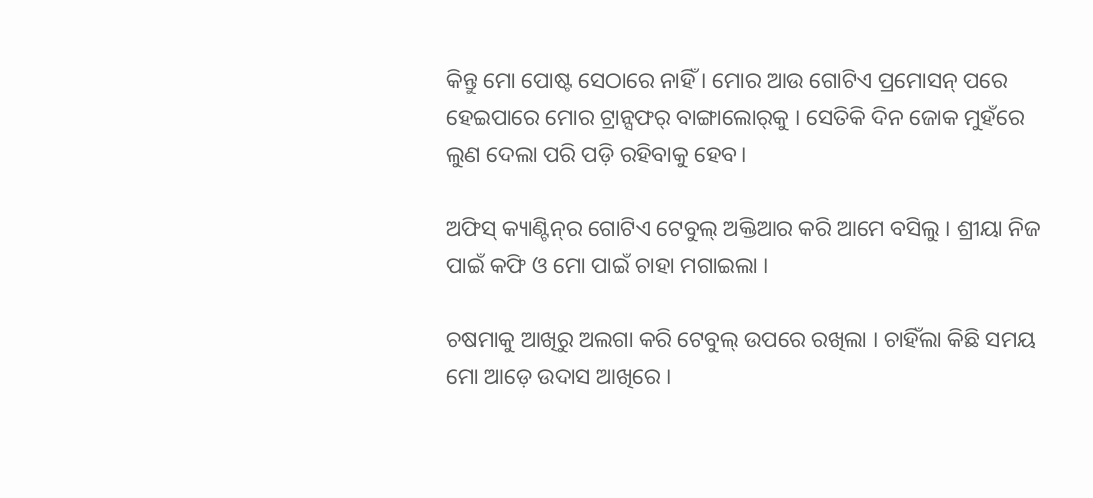କିନ୍ତୁ ମୋ ପୋଷ୍ଟ ସେଠାରେ ନାହିଁ । ମୋର ଆଉ ଗୋଟିଏ ପ୍ରମୋସନ୍ ପରେ ହେଇପାରେ ମୋର ଟ୍ରାନ୍ସଫର୍ ବାଙ୍ଗାଲୋର୍‌କୁ । ସେତିକି ଦିନ ଜୋକ ମୁହଁରେ ଲୁଣ ଦେଲା ପରି ପଡ଼ି ରହିବାକୁ ହେବ।

ଅଫିସ୍ କ୍ୟାଣ୍ଟିନ୍‌ର ଗୋଟିଏ ଟେବୁଲ୍ ଅକ୍ତିଆର କରି ଆମେ ବସିଲୁ । ଶ୍ରୀୟା ନିଜ ପାଇଁ କଫି ଓ ମୋ ପାଇଁ ଚାହା ମଗାଇଲା ।

ଚଷମାକୁ ଆଖିରୁ ଅଲଗା କରି ଟେବୁଲ୍ ଉପରେ ରଖିଲା । ଚାହିଁଲା କିଛି ସମୟ ମୋ ଆଡ଼େ ଉଦାସ ଆଖିରେ ।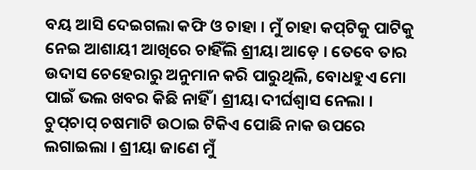ବୟ ଆସି ଦେଇଗଲା କଫି ଓ ଚାହା । ମୁଁ ଚାହା କପ୍‌ଟିକୁ ପାଟିକୁ ନେଇ ଆଶାୟୀ ଆଖିରେ ଚାହିଁଲି ଶ୍ରୀୟା ଆଡ଼େ । ତେବେ ତାର ଉଦାସ ଚେହେରାରୁ ଅନୁମାନ କରି ପାରୁଥିଲି, ବୋଧହୁଏ ମୋ ପାଇଁ ଭଲ ଖବର କିଛି ନାହିଁ । ଶ୍ରୀୟା ଦୀର୍ଘଶ୍ୱାସ ନେଲା । ଚୁପ୍‌ଚାପ୍ ଚଷମାଟି ଉଠାଇ ଟିକିଏ ପୋଛି ନାକ ଉପରେ ଲଗାଇଲା । ଶ୍ରୀୟା ଜାଣେ ମୁଁ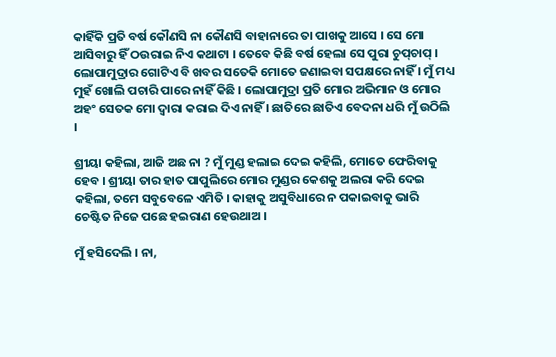କାହିଁକି ପ୍ରତି ବର୍ଷ କୌଣସି ନା କୌଣସି ବାହାନାରେ ତା ପାଖକୁ ଆସେ । ସେ ମୋ ଆସିବାରୁ ହିଁ ଠଉରାଇ ନିଏ କଥାଟା । ତେବେ କିଛି ବର୍ଷ ହେଲା ସେ ପୁରା ଚୁପ୍‌ଚାପ୍ । ଲୋପାମୁଦ୍ରାର ଗୋଟିଏ ବି ଖବର ସତେକି ମୋତେ ଜଣାଇବା ସପକ୍ଷରେ ନାହିଁ । ମୁଁ ମଧ୍ୟ ମୁହଁ ଖୋଲି ପଚାରି ପାରେ ନାହିଁ କିଛି । ଲୋପାମୁଦ୍ରା ପ୍ରତି ମୋର ଅଭିମାନ ଓ ମୋର ଅହଂ ସେତକ ମୋ ଦ୍ୱାରା କରାଇ ଦିଏ ନାହିଁ । ଛାତିରେ ଛାତିଏ ବେଦନା ଧରି ମୁଁ ଉଠିଲି ।

ଶ୍ରୀୟା କହିଲା, ଆଜି ଅଛ ନା ? ମୁଁ ମୁଣ୍ଡ ହଲାଇ ଦେଇ କହିଲି, ମୋତେ ଫେରିବାକୁ ହେବ । ଶ୍ରୀୟା ତାର ହାତ ପାପୁଲିରେ ମୋର ମୁଣ୍ଡର କେଶକୁ ଅଲରା କରି ଦେଇ କହିଲା, ତମେ ସବୁବେଳେ ଏମିତି । କାହାକୁ ଅସୁବିଧାରେ ନ ପକାଇବାକୁ ଭାରି ଚେଷ୍ଟିତ ନିଜେ ପଛେ ହଇରାଣ ହେଉଥାଅ ।

ମୁଁ ହସିଦେଲି । ନା,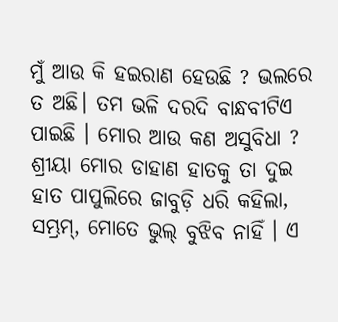ମୁଁ ଆଉ କି ହଇରାଣ ହେଉଛି ? ଭଲରେ ତ ଅଛି। ତମ ଭଳି ଦରଦି ବାନ୍ଧବୀଟିଏ ପାଇଛି । ମୋର ଆଉ କଣ ଅସୁବିଧା ? ଶ୍ରୀୟା ମୋର ଡାହାଣ ହାତକୁ ତା ଦୁଇ ହାତ ପାପୁଲିରେ ଜାବୁଡ଼ି ଧରି କହିଲା, ସମ୍ଭ୍ରମ୍, ମୋତେ ଭୁଲ୍ ବୁଝିବ ନାହିଁ । ଏ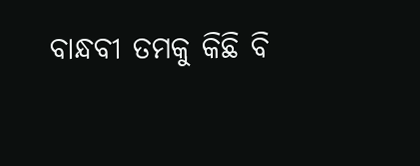ବାନ୍ଧବୀ ତମକୁ କିଛି ବି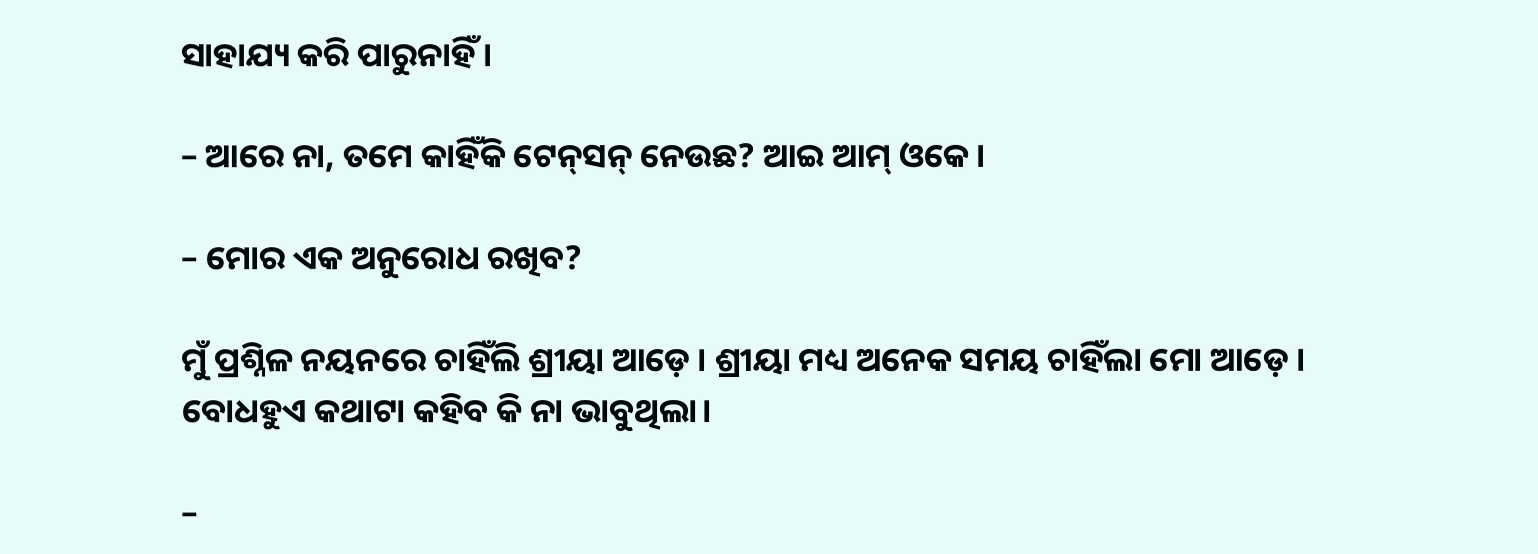ସାହାଯ୍ୟ କରି ପାରୁନାହିଁ ।

– ଆରେ ନା, ତମେ କାହିଁକି ଟେନ୍‌ସନ୍ ନେଉଛ? ଆଇ ଆମ୍ ଓକେ।

– ମୋର ଏକ ଅନୁରୋଧ ରଖିବ?

ମୁଁ ପ୍ରଶ୍ନିଳ ନୟନରେ ଚାହିଁଲି ଶ୍ରୀୟା ଆଡ଼େ । ଶ୍ରୀୟା ମଧ୍ୟ ଅନେକ ସମୟ ଚାହିଁଲା ମୋ ଆଡ଼େ । ବୋଧହୁଏ କଥାଟା କହିବ କି ନା ଭାବୁଥିଲା।

–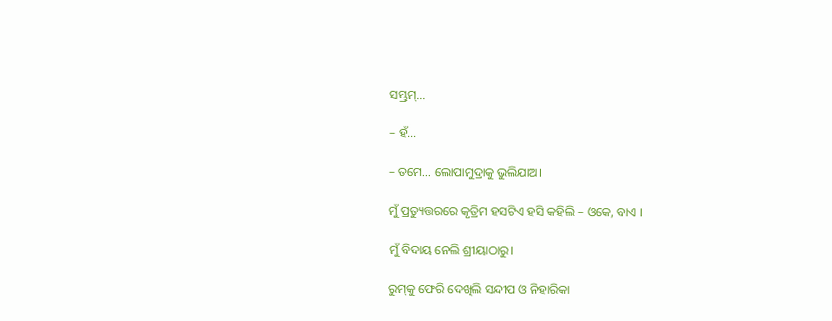ସମ୍ଭ୍ରମ୍…

– ହଁ…

– ତମେ… ଲୋପାମୁଦ୍ରାକୁ ଭୁଲିଯାଅ।

ମୁଁ ପ୍ରତ୍ୟୁତ୍ତରରେ କୃତ୍ରିମ ହସଟିଏ ହସି କହିଲି – ଓକେ, ବାଏ ।

ମୁଁ ବିଦାୟ ନେଲି ଶ୍ରୀୟାଠାରୁ।

ରୁମ୍‌କୁ ଫେରି ଦେଖିଲି ସନ୍ଦୀପ ଓ ନିହାରିକା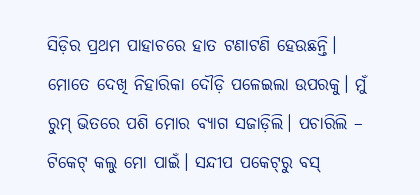ସିଡ଼ିର ପ୍ରଥମ ପାହାଚରେ ହାତ ଟଣାଟଣି ହେଉଛନ୍ତି। ମୋତେ ଦେଖି ନିହାରିକା ଦୌଡ଼ି ପଳେଇଲା ଉପରକୁ। ମୁଁ ରୁମ୍ ଭିତରେ ପଶି ମୋର ବ୍ୟାଗ ସଜାଡ଼ିଲି। ପଚାରିଲି – ଟିକେଟ୍ କଲୁ ମୋ ପାଇଁ। ସନ୍ଦୀପ ପକେଟ୍‌ରୁ ବସ୍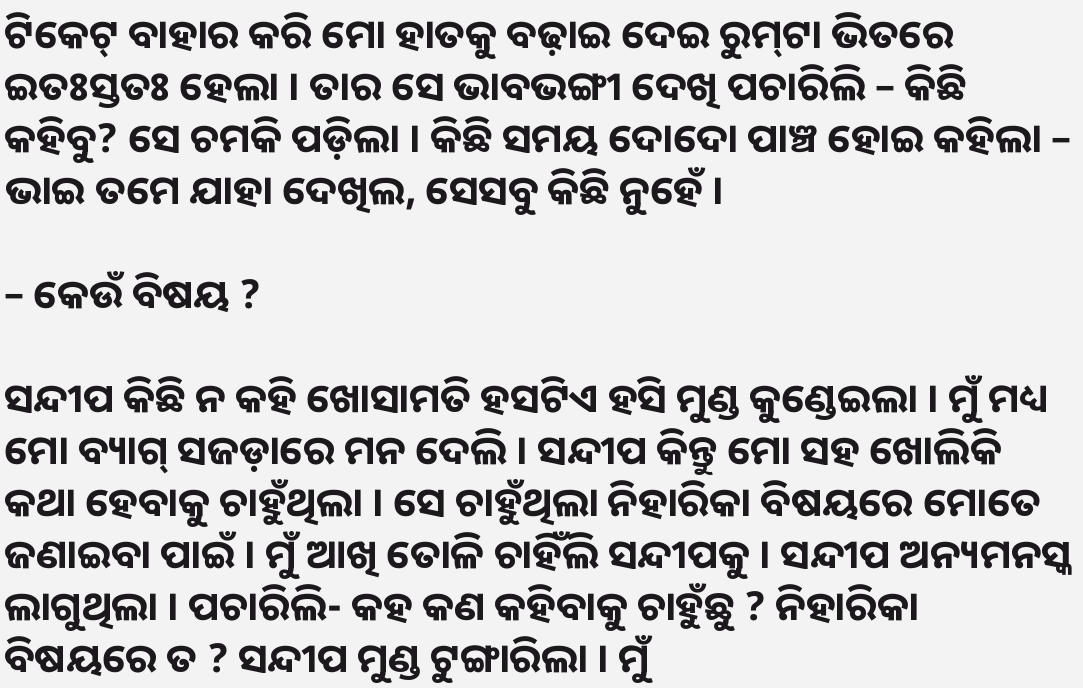ଟିକେଟ୍ ବାହାର କରି ମୋ ହାତକୁ ବଢ଼ାଇ ଦେଇ ରୁମ୍‌ଟା ଭିତରେ ଇତଃସ୍ତତଃ ହେଲା । ତାର ସେ ଭାବଭଙ୍ଗୀ ଦେଖି ପଚାରିଲି – କିଛି କହିବୁ? ସେ ଚମକି ପଡ଼ିଲା । କିଛି ସମୟ ଦୋଦୋ ପାଞ୍ଚ ହୋଇ କହିଲା – ଭାଇ ତମେ ଯାହା ଦେଖିଲ, ସେସବୁ କିଛି ନୁହେଁ ।

– କେଉଁ ବିଷୟ ?

ସନ୍ଦୀପ କିଛି ନ କହି ଖୋସାମତି ହସଟିଏ ହସି ମୁଣ୍ଡ କୁଣ୍ଡେଇଲା । ମୁଁ ମଧ୍ୟ ମୋ ବ୍ୟାଗ୍ ସଜଡ଼ାରେ ମନ ଦେଲି । ସନ୍ଦୀପ କିନ୍ତୁ ମୋ ସହ ଖୋଲିକି କଥା ହେବାକୁ ଚାହୁଁଥିଲା । ସେ ଚାହୁଁଥିଲା ନିହାରିକା ବିଷୟରେ ମୋତେ ଜଣାଇବା ପାଇଁ । ମୁଁ ଆଖି ତୋଳି ଚାହିଁଲି ସନ୍ଦୀପକୁ । ସନ୍ଦୀପ ଅନ୍ୟମନସ୍କ ଲାଗୁଥିଲା । ପଚାରିଲି- କହ କଣ କହିବାକୁ ଚାହୁଁଛୁ ? ନିହାରିକା ବିଷୟରେ ତ ? ସନ୍ଦୀପ ମୁଣ୍ଡ ଟୁଙ୍ଗାରିଲା । ମୁଁ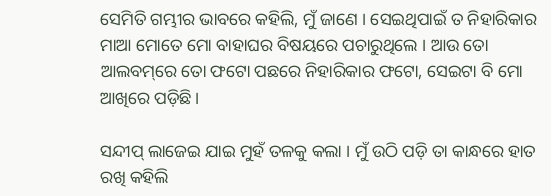ସେମିତି ଗମ୍ଭୀର ଭାବରେ କହିଲି, ମୁଁ ଜାଣେ । ସେଇଥିପାଇଁ ତ ନିହାରିକାର ମାଆ ମୋତେ ମୋ ବାହାଘର ବିଷୟରେ ପଚାରୁଥିଲେ । ଆଉ ତୋ ଆଲବମ୍‌ରେ ତୋ ଫଟୋ ପଛରେ ନିହାରିକାର ଫଟୋ, ସେଇଟା ବି ମୋ ଆଖିରେ ପଡ଼ିଛି।

ସନ୍ଦୀପ୍ ଲାଜେଇ ଯାଇ ମୁହଁ ତଳକୁ କଲା । ମୁଁ ଉଠି ପଡ଼ି ତା କାନ୍ଧରେ ହାତ ରଖି କହିଲି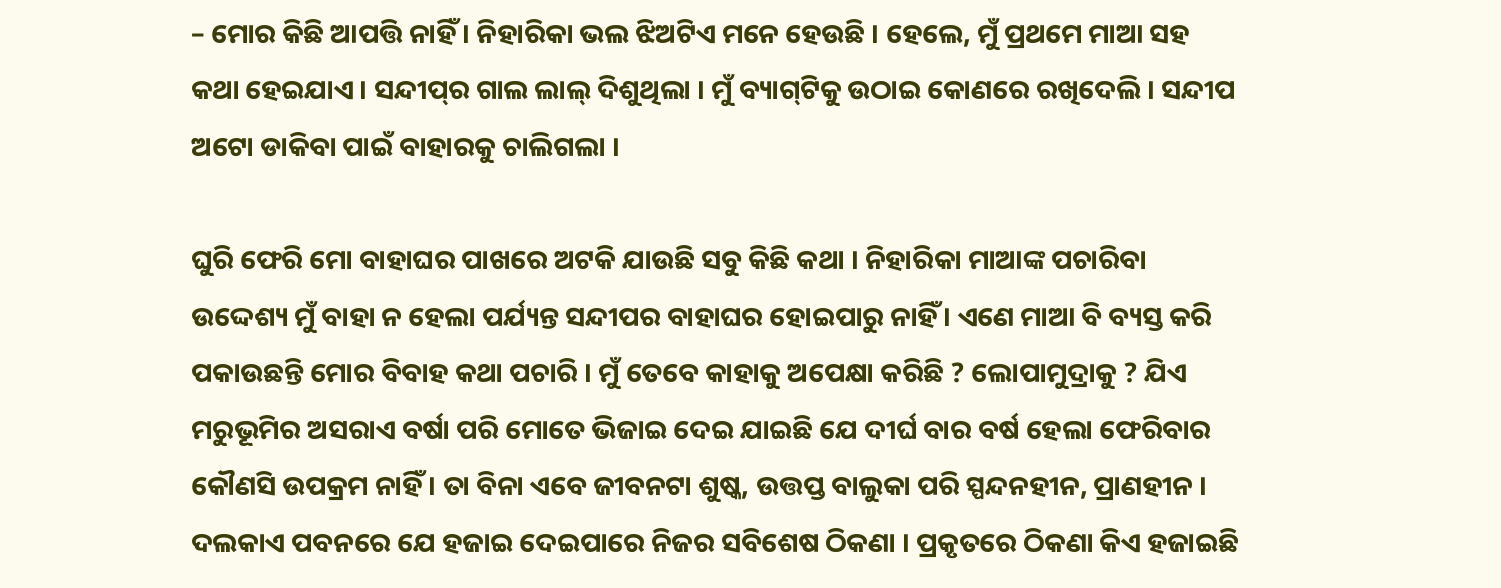– ମୋର କିଛି ଆପତ୍ତି ନାହିଁ । ନିହାରିକା ଭଲ ଝିଅଟିଏ ମନେ ହେଉଛି । ହେଲେ, ମୁଁ ପ୍ରଥମେ ମାଆ ସହ କଥା ହେଇଯାଏ । ସନ୍ଦୀପ୍‌ର ଗାଲ ଲାଲ୍ ଦିଶୁଥିଲା । ମୁଁ ବ୍ୟାଗ୍‌ଟିକୁ ଉଠାଇ କୋଣରେ ରଖିଦେଲି । ସନ୍ଦୀପ ଅଟୋ ଡାକିବା ପାଇଁ ବାହାରକୁ ଚାଲିଗଲା ।

ଘୁରି ଫେରି ମୋ ବାହାଘର ପାଖରେ ଅଟକି ଯାଉଛି ସବୁ କିଛି କଥା । ନିହାରିକା ମାଆଙ୍କ ପଚାରିବା ଉଦ୍ଦେଶ୍ୟ ମୁଁ ବାହା ନ ହେଲା ପର୍ଯ୍ୟନ୍ତ ସନ୍ଦୀପର ବାହାଘର ହୋଇପାରୁ ନାହିଁ । ଏଣେ ମାଆ ବି ବ୍ୟସ୍ତ କରି ପକାଉଛନ୍ତି ମୋର ବିବାହ କଥା ପଚାରି । ମୁଁ ତେବେ କାହାକୁ ଅପେକ୍ଷା କରିଛି ? ଲୋପାମୁଦ୍ରାକୁ ? ଯିଏ ମରୁଭୂମିର ଅସରାଏ ବର୍ଷା ପରି ମୋତେ ଭିଜାଇ ଦେଇ ଯାଇଛି ଯେ ଦୀର୍ଘ ବାର ବର୍ଷ ହେଲା ଫେରିବାର କୌଣସି ଉପକ୍ରମ ନାହିଁ । ତା ବିନା ଏବେ ଜୀବନଟା ଶୁଷ୍କ, ଉତ୍ତପ୍ତ ବାଲୁକା ପରି ସ୍ପନ୍ଦନହୀନ, ପ୍ରାଣହୀନ । ଦଲକାଏ ପବନରେ ଯେ ହଜାଇ ଦେଇପାରେ ନିଜର ସବିଶେଷ ଠିକଣା । ପ୍ରକୃତରେ ଠିକଣା କିଏ ହଜାଇଛି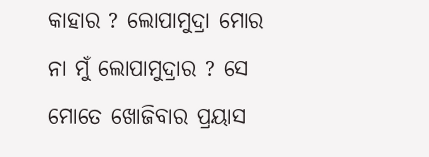କାହାର ? ଲୋପାମୁଦ୍ରା ମୋର ନା ମୁଁ ଲୋପାମୁଦ୍ରାର ? ସେ ମୋତେ ଖୋଜିବାର ପ୍ରୟାସ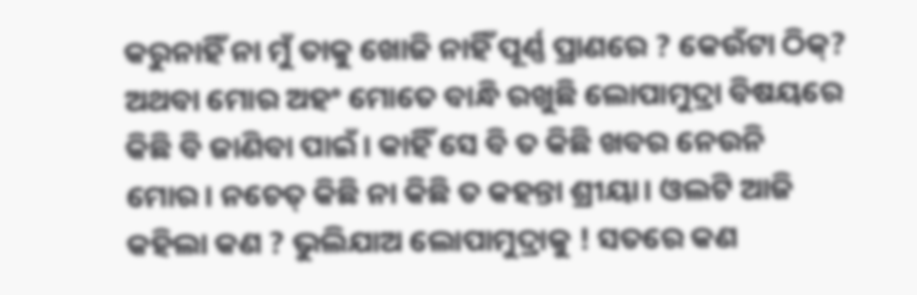କରୁନାହିଁ ନା ମୁଁ ତାକୁ ଖୋଜି ନାହିଁ ପୂର୍ଣ୍ଣ ପ୍ରାଣରେ ? କେଉଁଟା ଠିକ୍? ଅଥବା ମୋର ଅହଂ ମୋତେ ବାନ୍ଧି ରଖୁଛି ଲୋପାମୁଦ୍ରା ବିଷୟରେ କିଛି ବି ଜାଣିବା ପାଇଁ। କାହିଁ ସେ ବି ତ କିଛି ଖବର ନେଉନି ମୋର। ନଚେତ୍ କିଛି ନା କିଛି ତ କହନ୍ତା ଶ୍ରୀୟା। ଓଲଟି ଆଜି କହିଲା କଣ ? ଭୁଲିଯାଅ ଲୋପାମୁଦ୍ରାକୁ ! ସତରେ କଣ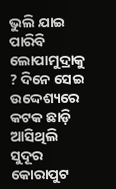ଭୁଲି ଯାଇ ପାରିବି ଲୋପାମୁଦ୍ରାକୁ ? ଦିନେ ସେଇ ଉଦ୍ଦେଶ୍ୟରେ କଟକ ଛାଡ଼ି ଆସିଥିଲି ସୁଦୂର କୋରାପୁଟ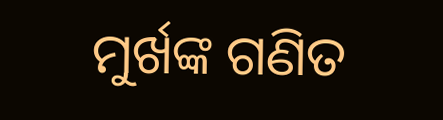ମୁର୍ଖଙ୍କ ଗଣିତ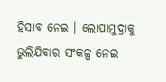ହିସାବ ନେଇ । ଲୋପାମୁଦ୍ରାକୁ ଭୁଲିଯିବାର ସଂକଳ୍ପ ନେଇ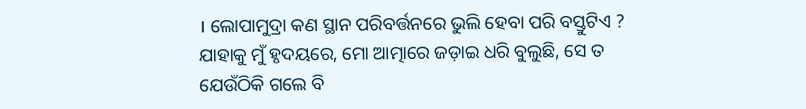। ଲୋପାମୁଦ୍ରା କଣ ସ୍ଥାନ ପରିବର୍ତ୍ତନରେ ଭୁଲି ହେବା ପରି ବସ୍ତୁଟିଏ ? ଯାହାକୁ ମୁଁ ହୃଦୟରେ, ମୋ ଆତ୍ମାରେ ଜଡ଼ାଇ ଧରି ବୁଲୁଛି, ସେ ତ ଯେଉଁଠିକି ଗଲେ ବି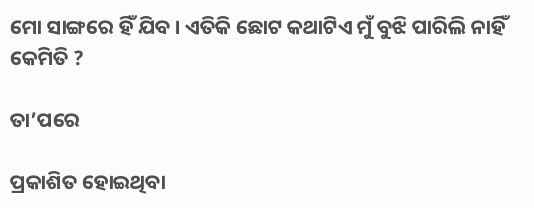ମୋ ସାଙ୍ଗରେ ହିଁ ଯିବ । ଏତିକି ଛୋଟ କଥାଟିଏ ମୁଁ ବୁଝି ପାରିଲି ନାହିଁ କେମିତି ?

ତା’ପରେ

ପ୍ରକାଶିତ ହୋଇଥିବା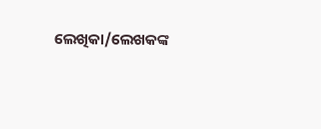ଲେଖିକା/ଲେଖକଙ୍କ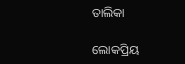ତାଲିକା

ଲୋକପ୍ରିୟ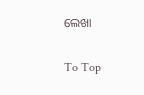ଲେଖା

To Top